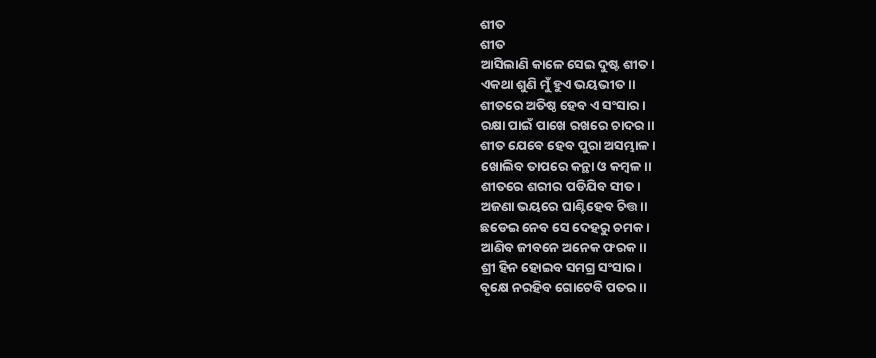ଶୀତ
ଶୀତ
ଆସିଲାଣି କାଳେ ସେଇ ଦୁଷ୍ଟ ଶୀତ।
ଏକଥା ଶୁଣି ମୁଁ ହୁଏ ଭୟଭୀତ।।
ଶୀତରେ ଅତିଷ୍ଠ ହେବ ଏ ସଂସାର।
ରକ୍ଷା ପାଇଁ ପାଖେ ରଖରେ ଚାଦର।।
ଶୀତ ଯେବେ ହେବ ପୁରା ଅସମ୍ଭାଳ।
ଖୋଲିବ ତାପରେ କନ୍ଥା ଓ କମ୍ବଳ।।
ଶୀତରେ ଶରୀର ପଡିଯିବ ସୀତ।
ଅଜଣା ଭୟରେ ଘାଣ୍ଟିହେବ ଚିତ୍ତ।।
ଛଡେଇ ନେବ ସେ ଦେହରୁ ଚମକ।
ଆଣିବ ଜୀବନେ ଅନେକ ଫରକ।।
ଶ୍ରୀ ହିନ ହୋଇବ ସମଗ୍ର ସଂସାର।
ବୃକ୍ଷେ ନରହିବ ଗୋଟେବି ପତର।।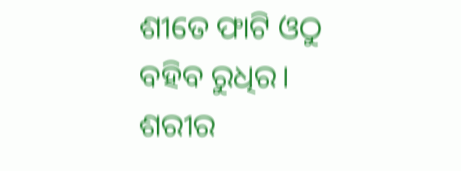ଶୀତେ ଫାଟି ଓଠୁ ବହିବ ରୁଧିର।
ଶରୀର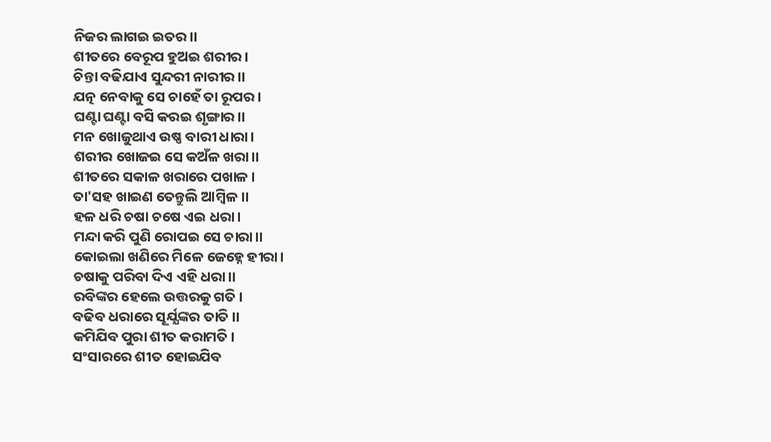ନିଜର ଲାଗଇ ଇତର।।
ଶୀତରେ ବେରୂପ ହୁଅଇ ଶରୀର।
ଚିନ୍ତା ବଢିଯାଏ ସୁନ୍ଦରୀ ନାରୀର।।
ଯତ୍ନ ନେବାକୁ ସେ ଚାହେଁ ତା ରୂପର।
ଘଣ୍ଟା ଘଣ୍ଟା ବସି କରଇ ଶୃଙ୍ଗାର।।
ମନ ଖୋଜୁଥାଏ ଉଷ୍ଣ ବାରୀ ଧାରା।
ଶରୀର ଖୋଜଇ ସେ କଅଁଳ ଖରା।।
ଶୀତରେ ସକାଳ ଖରାରେ ପଖାଳ।
ତା'ସହ ଖାଇଣ ତେନ୍ତୁଲି ଆମ୍ବିଳ।।
ହଳ ଧରି ଚଷା ଚଷେ ଏଇ ଧରା।
ମନ୍ଦା କରି ପୁଣି ରୋପଇ ସେ ଚାରା।।
କୋଇଲା ଖଣିରେ ମିଳେ ଜେହ୍ନେ ହୀରା।
ଚଷାକୁ ପରିବା ଦିଏ ଏହି ଧରା।।
ରବିଙ୍କର ହେଲେ ଉତ୍ତରକୁ ଗତି।
ବଢିବ ଧରାରେ ସୂର୍ଯ୍ଯଙ୍କର ତାତି।।
କମିଯିବ ପୁରା ଶୀତ କରାମତି।
ସଂସାରରେ ଶୀତ ହୋଇଯିବ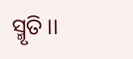ସ୍ମୃତି।।